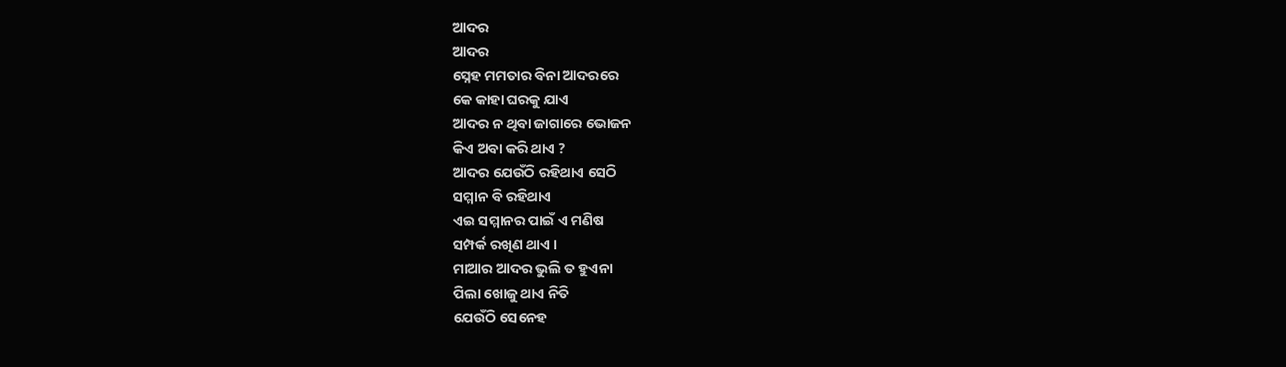ଆଦର
ଆଦର
ସ୍ନେହ ମମତାର ବିନା ଆଦରରେ
କେ କାହା ଘରକୁ ଯାଏ
ଆଦର ନ ଥିବା ଜାଗାରେ ଭୋଜନ
କିଏ ଅବା କରି ଥାଏ ?
ଆଦର ଯେଉଁଠି ରହିଥାଏ ସେଠି
ସମ୍ମାନ ବି ରହିଥାଏ
ଏଇ ସମ୍ମାନର ପାଇଁ ଏ ମଣିଷ
ସମ୍ପର୍କ ରଖିଣ ଥାଏ ।
ମାଆର ଆଦର ଭୁଲି ତ ହୁଏନା
ପିଲା ଖୋଜୁ ଥାଏ ନିତି
ଯେଉଁଠି ସେନେହ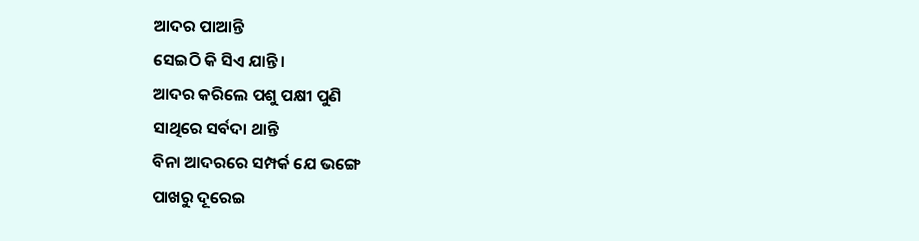ଆଦର ପାଆନ୍ତି
ସେଇଠି କି ସିଏ ଯାନ୍ତି ।
ଆଦର କରିଲେ ପଶୁ ପକ୍ଷୀ ପୁଣି
ସାଥିରେ ସର୍ବଦା ଥାନ୍ତି
ବିନା ଆଦରରେ ସମ୍ପର୍କ ଯେ ଭଙ୍ଗେ
ପାଖରୁ ଦୂରେଇ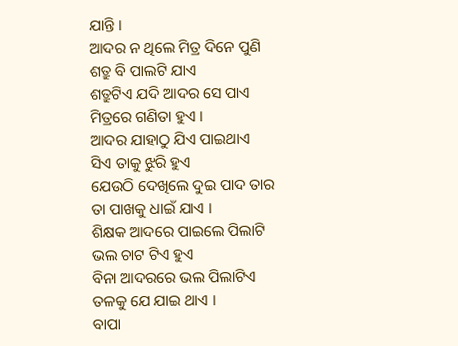ଯାନ୍ତି ।
ଆଦର ନ ଥିଲେ ମିତ୍ର ଦିନେ ପୁଣି
ଶତ୍ରୁ ବି ପାଲଟି ଯାଏ
ଶତ୍ରୁଟିଏ ଯଦି ଆଦର ସେ ପାଏ
ମିତ୍ରରେ ଗଣିତା ହୁଏ ।
ଆଦର ଯାହାଠୁ ଯିଏ ପାଇଥାଏ
ସିଏ ତାକୁ ଝୁରି ହୁଏ
ଯେଉଠି ଦେଖିଲେ ଦୁଇ ପାଦ ତାର
ତା ପାଖକୁ ଧାଇଁ ଯାଏ ।
ଶିକ୍ଷକ ଆଦରେ ପାଇଲେ ପିଲାଟି
ଭଲ ଚାଟ ଟିଏ ହୁଏ
ବିନା ଆଦରରେ ଭଲ ପିଲାଟିଏ
ତଳକୁ ଯେ ଯାଇ ଥାଏ ।
ବାପା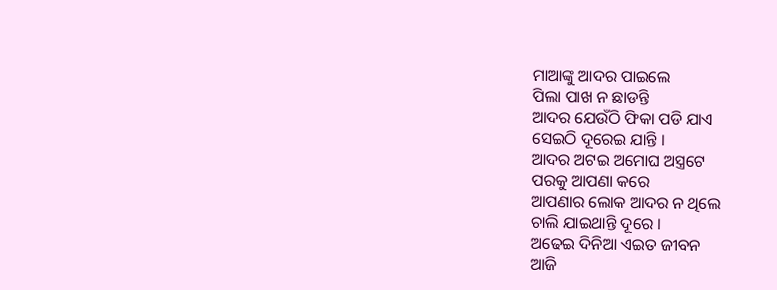ମାଆଙ୍କୁ ଆଦର ପାଇଲେ
ପିଲା ପାଖ ନ ଛାଡନ୍ତି
ଆଦର ଯେଉଁଠି ଫିକା ପଡି ଯାଏ
ସେଇଠି ଦୂରେଇ ଯାନ୍ତି ।
ଆଦର ଅଟଇ ଅମୋଘ ଅସ୍ତ୍ରଟେ
ପରକୁ ଆପଣା କରେ
ଆପଣାର ଲୋକ ଆଦର ନ ଥିଲେ
ଚାଲି ଯାଇଥାନ୍ତି ଦୂରେ ।
ଅଢେଇ ଦିନିଆ ଏଇତ ଜୀବନ
ଆଜି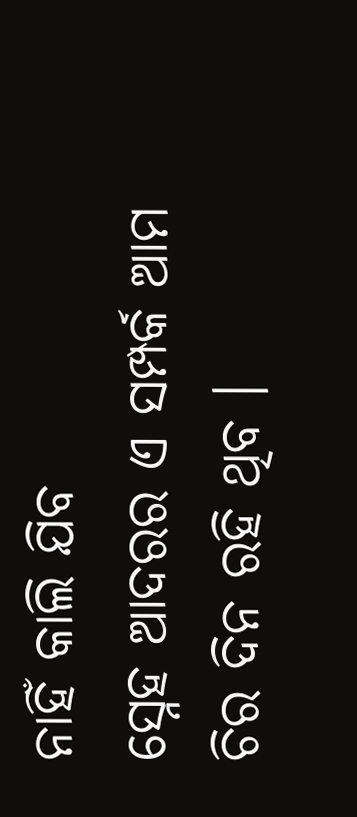ନାହିଁ କାଲି ଯିବ
ସ୍ନେହ ଆଦରର ଏ ସମ୍ପର୍କ ଆମ
ଚିର ଦିନ ରହି ଥିବ ।